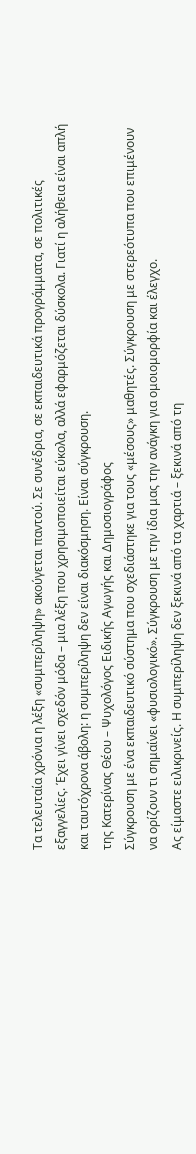Τα τελευταία χρόνια η λέξη «συμπερίληψη» ακούγεται παντού. Σε συνέδρια, σε εκπαιδευτικά προγράμματα, σε πολιτικές εξαγγελίες. Έχει γίνει σχεδόν μόδα – μια λέξη που χρησιμοποιείται εύκολα, αλλά εφαρμόζεται δύσκολα. Γιατί η αλήθεια είναι απλή και ταυτόχρονα άβολη: η συμπερίληψη δεν είναι διακόσμηση. Είναι σύγκρουση.
της Κατερίνας Θέου – Ψυχολόγος Ειδικής Αγωγής και Δημοσιογράφος
Σύγκρουση με ένα εκπαιδευτικό σύστημα που σχεδιάστηκε για τους «μέσους» μαθητές. Σύγκρουση με στερεότυπα που επιμένουν να ορίζουν τι σημαίνει «φυσιολογικό». Σύγκρουση με την ίδια μας την ανάγκη για ομοιομορφία και έλεγχο.
Ας είμαστε ειλικρινείς. Η συμπερίληψη δεν ξεκινά από τα χαρτιά – ξεκινά από τη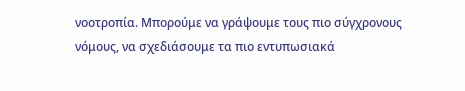νοοτροπία. Μπορούμε να γράψουμε τους πιο σύγχρονους νόμους, να σχεδιάσουμε τα πιο εντυπωσιακά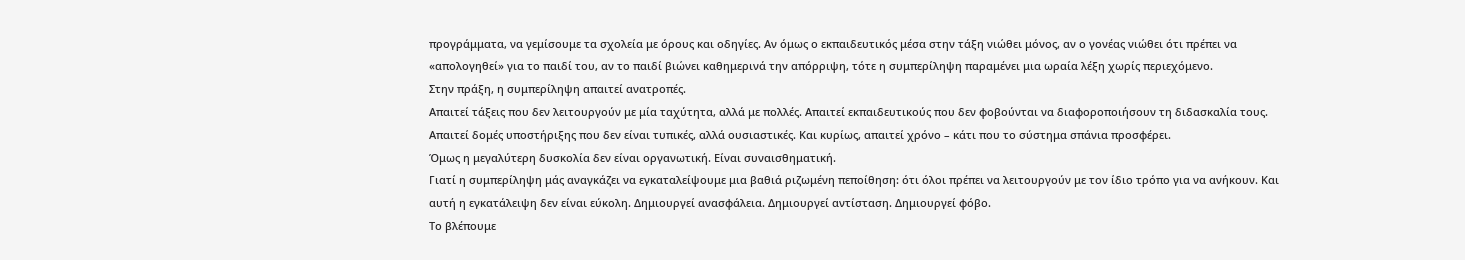προγράμματα, να γεμίσουμε τα σχολεία με όρους και οδηγίες. Αν όμως ο εκπαιδευτικός μέσα στην τάξη νιώθει μόνος, αν ο γονέας νιώθει ότι πρέπει να «απολογηθεί» για το παιδί του, αν το παιδί βιώνει καθημερινά την απόρριψη, τότε η συμπερίληψη παραμένει μια ωραία λέξη χωρίς περιεχόμενο.
Στην πράξη, η συμπερίληψη απαιτεί ανατροπές.
Απαιτεί τάξεις που δεν λειτουργούν με μία ταχύτητα, αλλά με πολλές. Απαιτεί εκπαιδευτικούς που δεν φοβούνται να διαφοροποιήσουν τη διδασκαλία τους. Απαιτεί δομές υποστήριξης που δεν είναι τυπικές, αλλά ουσιαστικές. Και κυρίως, απαιτεί χρόνο – κάτι που το σύστημα σπάνια προσφέρει.
Όμως η μεγαλύτερη δυσκολία δεν είναι οργανωτική. Είναι συναισθηματική.
Γιατί η συμπερίληψη μάς αναγκάζει να εγκαταλείψουμε μια βαθιά ριζωμένη πεποίθηση: ότι όλοι πρέπει να λειτουργούν με τον ίδιο τρόπο για να ανήκουν. Και αυτή η εγκατάλειψη δεν είναι εύκολη. Δημιουργεί ανασφάλεια. Δημιουργεί αντίσταση. Δημιουργεί φόβο.
Το βλέπουμε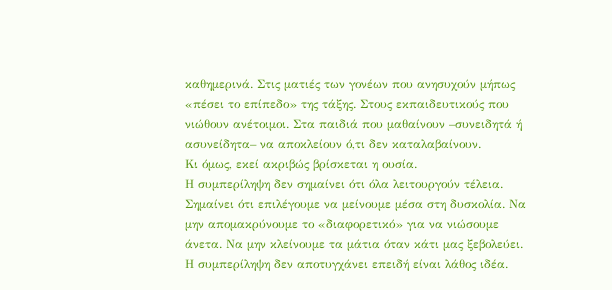καθημερινά. Στις ματιές των γονέων που ανησυχούν μήπως «πέσει το επίπεδο» της τάξης. Στους εκπαιδευτικούς που νιώθουν ανέτοιμοι. Στα παιδιά που μαθαίνουν –συνειδητά ή ασυνείδητα– να αποκλείουν ό,τι δεν καταλαβαίνουν.
Κι όμως, εκεί ακριβώς βρίσκεται η ουσία.
Η συμπερίληψη δεν σημαίνει ότι όλα λειτουργούν τέλεια. Σημαίνει ότι επιλέγουμε να μείνουμε μέσα στη δυσκολία. Να μην απομακρύνουμε το «διαφορετικό» για να νιώσουμε άνετα. Να μην κλείνουμε τα μάτια όταν κάτι μας ξεβολεύει.
Η συμπερίληψη δεν αποτυγχάνει επειδή είναι λάθος ιδέα.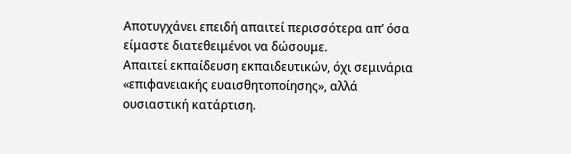Αποτυγχάνει επειδή απαιτεί περισσότερα απ’ όσα είμαστε διατεθειμένοι να δώσουμε.
Απαιτεί εκπαίδευση εκπαιδευτικών, όχι σεμινάρια «επιφανειακής ευαισθητοποίησης», αλλά ουσιαστική κατάρτιση.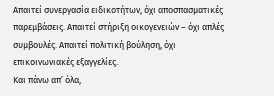Απαιτεί συνεργασία ειδικοτήτων, όχι αποσπασματικές παρεμβάσεις. Απαιτεί στήριξη οικογενειών – όχι απλές συμβουλές. Απαιτεί πολιτική βούληση, όχι επικοινωνιακές εξαγγελίες.
Και πάνω απ’ όλα,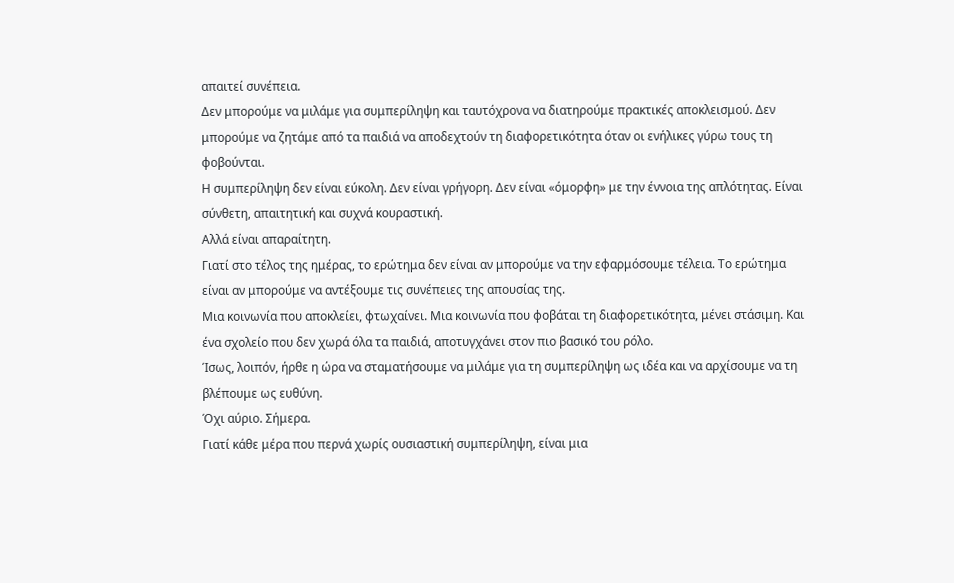απαιτεί συνέπεια.
Δεν μπορούμε να μιλάμε για συμπερίληψη και ταυτόχρονα να διατηρούμε πρακτικές αποκλεισμού. Δεν μπορούμε να ζητάμε από τα παιδιά να αποδεχτούν τη διαφορετικότητα όταν οι ενήλικες γύρω τους τη φοβούνται.
Η συμπερίληψη δεν είναι εύκολη. Δεν είναι γρήγορη. Δεν είναι «όμορφη» με την έννοια της απλότητας. Είναι σύνθετη, απαιτητική και συχνά κουραστική.
Αλλά είναι απαραίτητη.
Γιατί στο τέλος της ημέρας, το ερώτημα δεν είναι αν μπορούμε να την εφαρμόσουμε τέλεια. Το ερώτημα είναι αν μπορούμε να αντέξουμε τις συνέπειες της απουσίας της.
Μια κοινωνία που αποκλείει, φτωχαίνει. Μια κοινωνία που φοβάται τη διαφορετικότητα, μένει στάσιμη. Και ένα σχολείο που δεν χωρά όλα τα παιδιά, αποτυγχάνει στον πιο βασικό του ρόλο.
Ίσως, λοιπόν, ήρθε η ώρα να σταματήσουμε να μιλάμε για τη συμπερίληψη ως ιδέα και να αρχίσουμε να τη βλέπουμε ως ευθύνη.
Όχι αύριο. Σήμερα.
Γιατί κάθε μέρα που περνά χωρίς ουσιαστική συμπερίληψη, είναι μια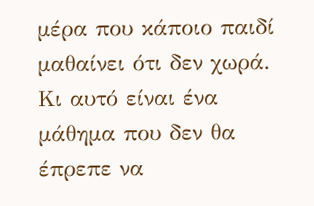μέρα που κάποιο παιδί μαθαίνει ότι δεν χωρά.
Κι αυτό είναι ένα μάθημα που δεν θα έπρεπε να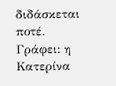διδάσκεται ποτέ.
Γράφει: η Κατερίνα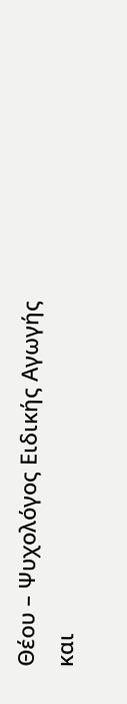Θέου – Ψυχολόγος Ειδικής Αγωγής και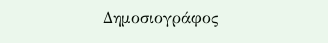Δημοσιογράφος